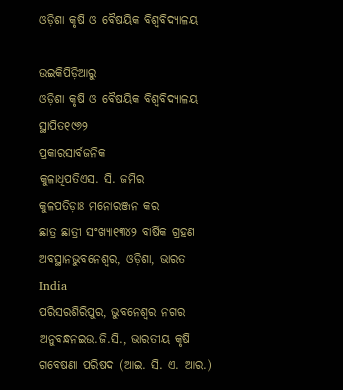ଓଡ଼ିଶା କୃଷି ଓ ବୈଷୟିକ ବିଶ୍ୱବିଦ୍ୟାଳୟ

ଉଇକିପିଡ଼ିଆ‌ରୁ
ଓଡ଼ିଶା କୃଷି ଓ ବୈଷୟିକ ବିଶ୍ୱବିଦ୍ୟାଳୟ
ସ୍ଥାପିତ୧୯୬୨
ପ୍ରକାରସାର୍ବଜନିକ
କୁଳାଧିପତିଏସ. ସି. ଜମିର
କୁଳପତିଡ଼ାଃ ମନୋରଞ୍ଜନ କର
ଛାତ୍ର ଛାତ୍ରୀ ସଂଖ୍ୟା୧୩୪୨ ବାର୍ଷିକ ଗ୍ରହଣ
ଅବସ୍ଥାନଭୁବନେଶ୍ୱର, ଓଡ଼ିଶା, ଭାରତ India
ପରିସରଶିରିପୁର, ଭୁବନେଶ୍ୱର ନଗର
ଅନୁବନ୍ଧନଇଉ.ଜି.ସି., ଭାରତୀୟ କୃଷି ଗବେଷଣା ପରିଷଦ (ଆଇ. ସି. ଏ. ଆର.)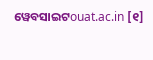ୱେବସାଇଟouat.ac.in [୧]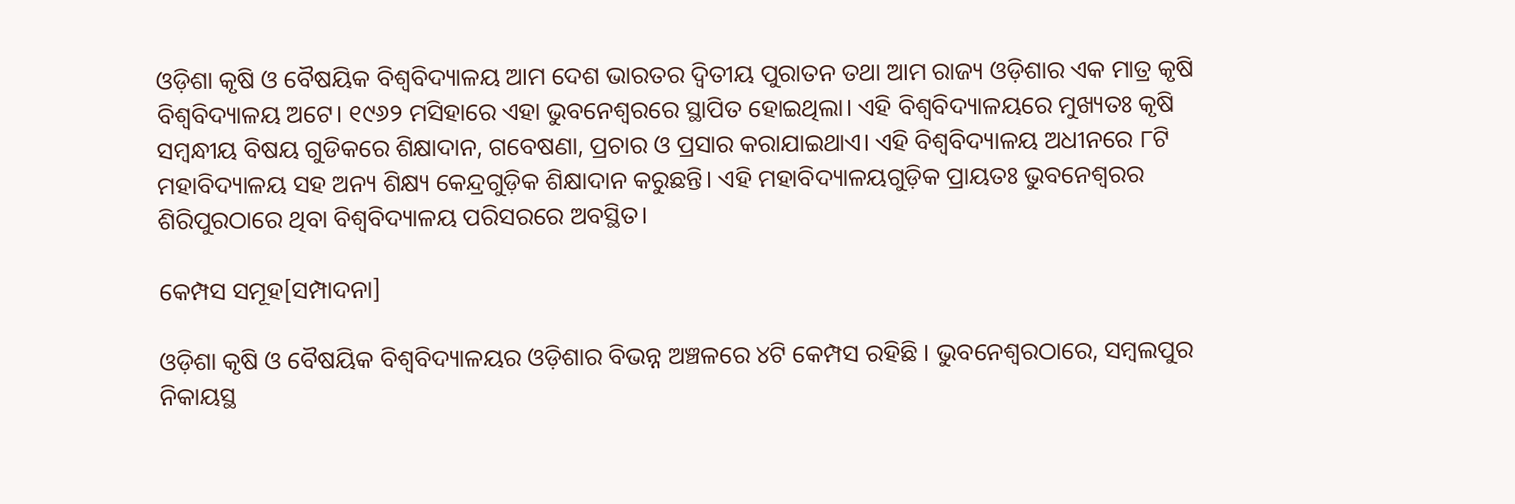ଓଡ଼ିଶା କୃଷି ଓ ବୈଷୟିକ ବିଶ୍ୱବିଦ୍ୟାଳୟ ଆମ ଦେଶ ଭାରତର ଦ୍ୱିତୀୟ ପୁରାତନ ତଥା ଆମ ରାଜ୍ୟ ଓଡ଼ିଶାର ଏକ ମାତ୍ର କୃଷି ବିଶ୍ୱବିଦ୍ୟାଳୟ ଅଟେ। ୧୯୬୨ ମସିହାରେ ଏହା ଭୁବନେଶ୍ୱରରେ ସ୍ଥାପିତ ହୋଇଥିଲା। ଏହି ବିଶ୍ୱବିଦ୍ୟାଳୟରେ ମୁଖ୍ୟତଃ କୃଷି ସମ୍ବନ୍ଧୀୟ ବିଷୟ ଗୁଡିକରେ ଶିକ୍ଷାଦାନ, ଗବେଷଣା, ପ୍ରଚାର ଓ ପ୍ରସାର କରାଯାଇଥାଏ। ଏହି ବିଶ୍ୱବିଦ୍ୟାଳୟ ଅଧୀନରେ ୮ଟି ମହାବିଦ୍ୟାଳୟ ସହ ଅନ୍ୟ ଶିକ୍ଷ୍ୟ କେନ୍ଦ୍ରଗୁଡ଼ିକ ଶିକ୍ଷାଦାନ କରୁଛନ୍ତି। ଏହି ମହାବିଦ୍ୟାଳୟଗୁଡ଼ିକ ପ୍ରାୟତଃ ଭୁବନେଶ୍ୱରର ଶିରିପୁରଠାରେ ଥିବା ବିଶ୍ୱବିଦ୍ୟାଳୟ ପରିସରରେ ଅବସ୍ଥିତ।

କେମ୍ପସ ସମୂହ[ସମ୍ପାଦନା]

ଓଡ଼ିଶା କୃଷି ଓ ବୈଷୟିକ ବିଶ୍ୱବିଦ୍ୟାଳୟର ଓଡ଼ିଶାର ବିଭନ୍ନ ଅଞ୍ଚଳରେ ୪ଟି କେମ୍ପସ ରହିଛି । ଭୁବନେଶ୍ୱରଠାରେ, ସମ୍ବଲପୁର ନିକାୟସ୍ଥ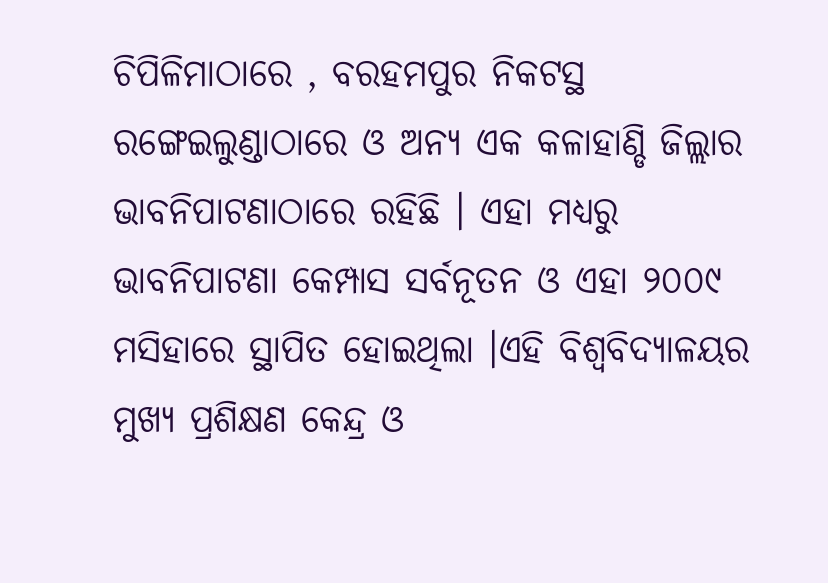ଚିପିଳିମାଠାରେ , ବରହମପୁର ନିକଟସ୍ଥ ରଙ୍ଗେଇଲୁଣ୍ଡାଠାରେ ଓ ଅନ୍ୟ ଏକ କଳାହାଣ୍ଡି ଜିଲ୍ଲାର ଭାବନିପାଟଣାଠାରେ ରହିଛି । ଏହା ମଧ୍ୟରୁ ଭାବନିପାଟଣା କେମ୍ପାସ ସର୍ବନୂତନ ଓ ଏହା ୨୦୦୯ ମସିହାରେ ସ୍ଥାପିତ ହୋଇଥିଲା ।ଏହି ବିଶ୍ୱବିଦ୍ୟାଳୟର ମୁଖ୍ୟ ପ୍ରଶିକ୍ଷଣ କେନ୍ଦ୍ର ଓ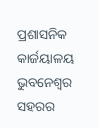ପ୍ରଶାସନିକ କାର୍ଜୟାଳୟ ଭୁବନେଶ୍ୱର ସହରର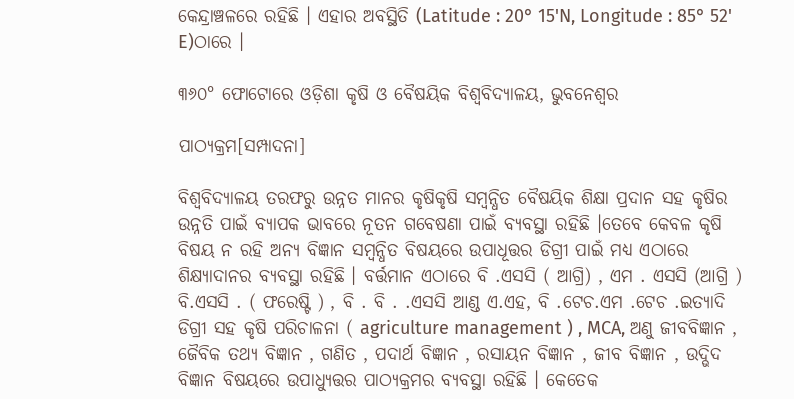କେନ୍ଦ୍ରାଞ୍ଚଳରେ ରହିଛି । ଏହାର ଅବସ୍ଥିତି (Latitude : 20° 15'N, Longitude : 85° 52' E)ଠାରେ ।

୩୬୦° ଫୋଟୋରେ ଓଡ଼ିଶା କୃଷି ଓ ବୈଷୟିକ ବିଶ୍ୱବିଦ୍ୟାଳୟ, ଭୁବନେଶ୍ୱର

ପାଠ୍ୟକ୍ରମ[ସମ୍ପାଦନା]

ବିଶ୍ୱବିଦ୍ୟାଳୟ ତରଫରୁ ଉନ୍ନତ ମାନର କୃଷିକୃଷି ସମ୍ବନ୍ଧିତ ବୈଷୟିକ ଶିକ୍ଷା ପ୍ରଦାନ ସହ କୃଷିର ଉନ୍ନତି ପାଇଁ ବ୍ୟାପକ ଭାବରେ ନୂତନ ଗବେଷଣା ପାଇଁ ବ୍ୟବସ୍ଥା ରହିଛି ।ତେବେ କେବଳ କୃଷି ବିଷୟ ନ ରହି ଅନ୍ୟ ବିଜ୍ଞାନ ସମ୍ବନ୍ଧିତ ବିଷୟରେ ଉପାଧୂତ୍ତର ଡିଗ୍ରୀ ପାଇଁ ମଧ୍ୟ ଏଠାରେ ଶିକ୍ଷ୍ଯାଦାନର ବ୍ୟବସ୍ଥା ରହିଛି । ବର୍ତ୍ତମାନ ଏଠାରେ ବି .ଏସସି ( ଆଗ୍ରି) , ଏମ . ଏସସି (ଆଗ୍ରି ) ବି.ଏସସି . ( ଫରେଷ୍ଟି ) , ବି . ବି . .ଏସସି ଆଣ୍ଡ ଏ.ଏହ, ବି .ଟେଚ.ଏମ .ଟେଚ .ଇତ୍ୟାଦି ଡିଗ୍ରୀ ସହ କୃଷି ପରିଚାଳନା ( agriculture management ) , MCA, ଅଣୁ ଜୀବବିଜ୍ଞାନ , ଜୈବିକ ତଥ୍ୟ ବିଜ୍ଞାନ , ଗଣିତ , ପଦାର୍ଥ ବିଜ୍ଞାନ , ରସାୟନ ବିଜ୍ଞାନ , ଜୀବ ବିଜ୍ଞାନ , ଉଦ୍ଭିଦ ବିଜ୍ଞାନ ବିଷୟରେ ଉପାଧ୍ଯୁତ୍ତର ପାଠ୍ୟକ୍ରମର ବ୍ୟବସ୍ଥା ରହିଛି । କେତେକ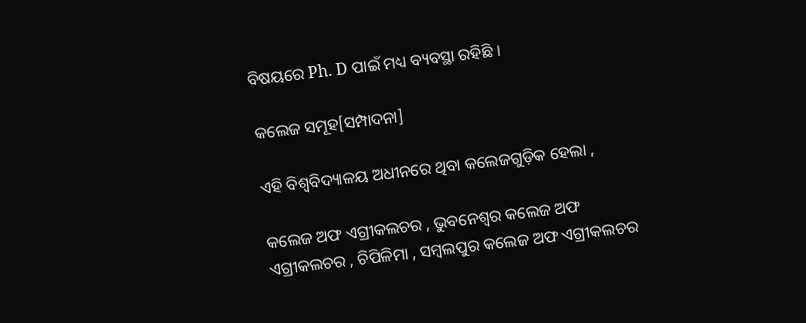ବିଷୟରେ Ph. D ପାଇଁ ମଧ୍ୟ ବ୍ୟବସ୍ଥା ରହିଛି ।

କଲେଜ ସମୂହ[ସମ୍ପାଦନା]

ଏହି ବିଶ୍ୱବିଦ୍ୟାଳୟ ଅଧୀନରେ ଥିବା କଲେଜଗୁଡ଼ିକ ହେଲା ,

କଲେଜ ଅଫ ଏଗ୍ରୀକଲଚର , ଭୁବନେଶ୍ୱର କଲେଜ ଅଫ ଏଗ୍ରୀକଲଚର , ଚିପିଳିମା , ସମ୍ବଲପୁର କଲେଜ ଅଫ ଏଗ୍ରୀକଲଚର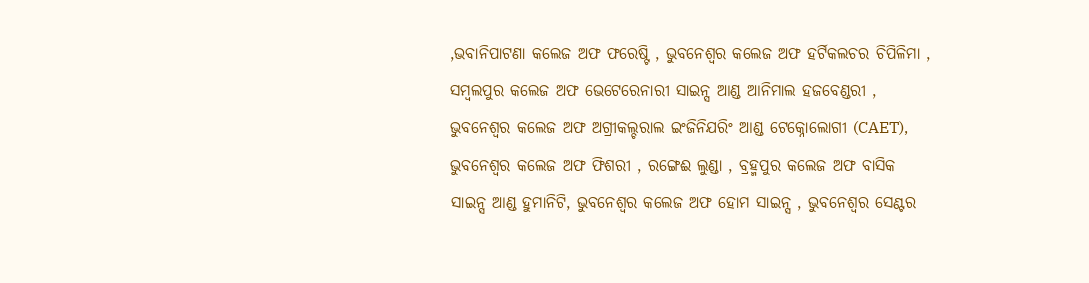,ଭବାନିପାଟଣା କଲେଜ ଅଫ ଫରେଷ୍ଟି , ଭୁବନେଶ୍ୱର କଲେଜ ଅଫ ହର୍ଟିକଲଚର ଚିପିଳିମା , ସମ୍ବଲପୁର କଲେଜ ଅଫ ଭେଟେରେନାରୀ ସାଇନ୍ସ ଆଣ୍ଡ ଆନିମାଲ ହଜବେଣ୍ଡରୀ , ଭୁବନେଶ୍ୱର କଲେଜ ଅଫ ଅଗ୍ରୀକଲ୍ଚରାଲ ଇଂଜିନିଯରିଂ ଆଣ୍ଡ ଟେକ୍ନୋଲୋଗୀ (CAET), ଭୁବନେଶ୍ୱର କଲେଜ ଅଫ ଫିଶରୀ , ରଙ୍ଗେଈ ଲୁଣ୍ଡା , ବ୍ରହ୍ମପୁର କଲେଜ ଅଫ ବାସିକ ସାଇନ୍ସ ଆଣ୍ଡ ହୁମାନିଟି, ଭୁବନେଶ୍ୱର କଲେଜ ଅଫ ହୋମ ସାଇନ୍ସ , ଭୁବନେଶ୍ୱର ସେଣ୍ଟର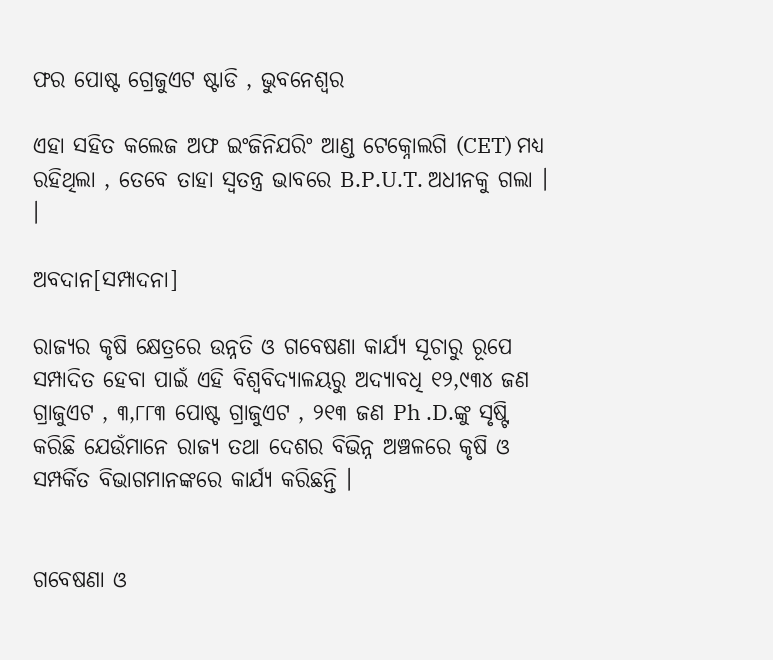ଫର ପୋଷ୍ଟ ଗ୍ରେଜୁଏଟ ଷ୍ଟାଡି , ଭୁବନେଶ୍ୱର

ଏହା ସହିତ କଲେଜ ଅଫ ଇଂଜିନିଯରିଂ ଆଣ୍ଡ ଟେକ୍ନୋଲଗି (CET) ମଧ୍ୟ ରହିଥିଲା , ତେବେ ତାହା ସ୍ୱତନ୍ତ୍ର ଭାବରେ B.P.U.T. ଅଧୀନକୁ ଗଲା । ।

ଅବଦାନ[ସମ୍ପାଦନା]

ରାଜ୍ୟର କୃଷି କ୍ଷେତ୍ରରେ ଉନ୍ନତି ଓ ଗବେଷଣା କାର୍ଯ୍ୟ ସୂଚାରୁ ରୂପେ ସମ୍ପାଦିତ ହେବା ପାଇଁ ଏହି ବିଶ୍ୱବିଦ୍ୟାଳୟରୁ ଅଦ୍ୟାବଧି ୧୨,୯୩୪ ଜଣ ଗ୍ରାଜୁଏଟ , ୩,୮୮୩ ପୋଷ୍ଟ ଗ୍ରାଜୁଏଟ , ୨୧୩ ଜଣ Ph .D.ଙ୍କୁ ସୃଷ୍ଟି କରିଛି ଯେଉଁମାନେ ରାଜ୍ୟ ତଥା ଦେଶର ବିଭିନ୍ନ ଅଞ୍ଚଳରେ କୃଷି ଓ ସମ୍ପର୍କିତ ବିଭାଗମାନଙ୍କରେ କାର୍ଯ୍ୟ କରିଛନ୍ତି ।


ଗବେଷଣା ଓ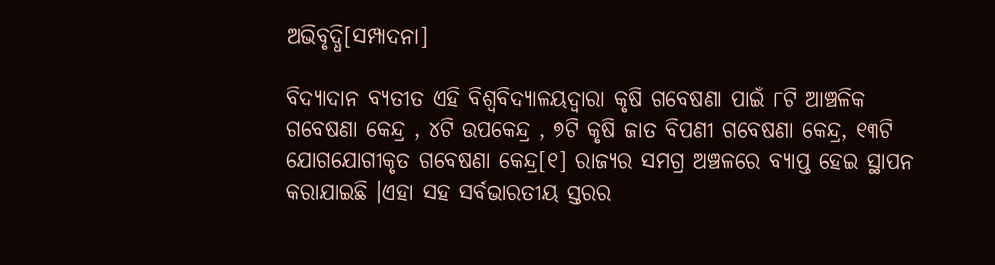ଅଭିବୃଦ୍ଧି[ସମ୍ପାଦନା]

ବିଦ୍ୟାଦାନ ବ୍ଯତୀତ ଏହି ବିଶ୍ୱବିଦ୍ୟାଳୟଦ୍ୱାରା କୃଷି ଗବେଷଣା ପାଇଁ ୮ଟି ଆଞ୍ଚଳିକ ଗବେଷଣା କେନ୍ଦ୍ର , ୪ଟି ଉପକେନ୍ଦ୍ର , ୭ଟି କୃଷି ଜାତ ବିପଣୀ ଗବେଷଣା କେନ୍ଦ୍ର, ୧୩ଟି ଯୋଗଯୋଗୀକୃତ ଗବେଷଣା କେନ୍ଦ୍ର[୧] ରାଜ୍ୟର ସମଗ୍ର ଅଞ୍ଚଳରେ ବ୍ୟାପ୍ତ ହେଇ ସ୍ଥାପନ କରାଯାଇଛି ।ଏହା ସହ ସର୍ବଭାରତୀୟ ସ୍ତରର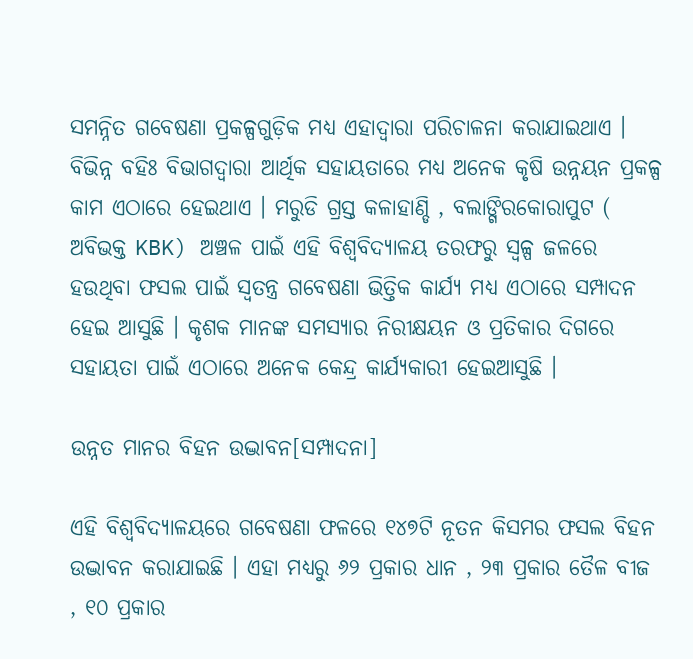ସମନ୍ନିତ ଗବେଷଣା ପ୍ରକଳ୍ପଗୁଡ଼ିକ ମଧ୍ୟ ଏହାଦ୍ୱାରା ପରିଚାଳନା କରାଯାଇଥାଏ । ବିଭିନ୍ନ ବହିଃ ବିଭାଗଦ୍ୱାରା ଆର୍ଥିକ ସହାୟତାରେ ମଧ୍ୟ ଅନେକ କୃଷି ଉନ୍ନୟନ ପ୍ରକଳ୍ପ କାମ ଏଠାରେ ହେଇଥାଏ । ମରୁଡି ଗ୍ରସ୍ତ କଳାହାଣ୍ଡି , ବଲାଙ୍ଗିରକୋରାପୁଟ ( ଅବିଭକ୍ତ KBK) ଅଞ୍ଚଳ ପାଇଁ ଏହି ବିଶ୍ୱବିଦ୍ୟାଳୟ ତରଫରୁ ସ୍ୱଳ୍ପ ଜଳରେ ହଉଥିବା ଫସଲ ପାଇଁ ସ୍ୱତନ୍ତ୍ର ଗବେଷଣା ଭିତ୍ତିକ କାର୍ଯ୍ୟ ମଧ୍ୟ ଏଠାରେ ସମ୍ପାଦନ ହେଇ ଆସୁଛି । କୃଶକ ମାନଙ୍କ ସମସ୍ୟାର ନିରୀକ୍ଷୟନ ଓ ପ୍ରତିକାର ଦିଗରେ ସହାୟତା ପାଇଁ ଏଠାରେ ଅନେକ କେନ୍ଦ୍ର କାର୍ଯ୍ୟକାରୀ ହେଇଆସୁଛି ।

ଉନ୍ନତ ମାନର ବିହନ ଉଦ୍ଭାବନ[ସମ୍ପାଦନା]

ଏହି ବିଶ୍ୱବିଦ୍ୟାଳୟରେ ଗବେଷଣା ଫଳରେ ୧୪୭ଟି ନୂତନ କିସମର ଫସଲ ବିହନ ଉଦ୍ଭାବନ କରାଯାଇଛି । ଏହା ମଧ୍ୟରୁ ୬୨ ପ୍ରକାର ଧାନ , ୨୩ ପ୍ରକାର ତୈଳ ବୀଜ , ୧୦ ପ୍ରକାର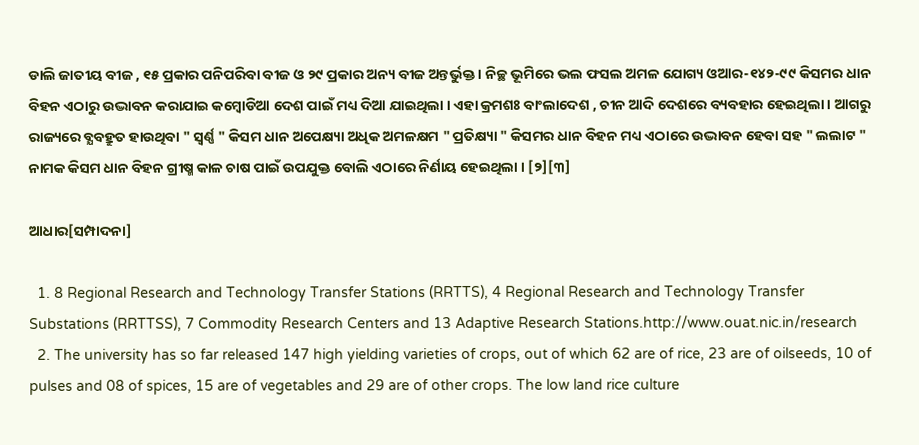ଡାଲି ଜାତୀୟ ବୀଜ , ୧୫ ପ୍ରକାର ପନିପରିବା ବୀଜ ଓ ୨୯ ପ୍ରକାର ଅନ୍ୟ ବୀଜ ଅନ୍ତର୍ଭୁକ୍ତ । ନିଚ୍ଛ ଭୂମିରେ ଭଲ ଫସଲ ଅମଳ ଯୋଗ୍ୟ ଓଆର-୧୪୨-୯୯ କିସମର ଧାନ ବିହନ ଏଠାରୁ ଉଦ୍ଭାବନ କରାଯାଇ କମ୍ବୋଡିଆ ଦେଶ ପାଇଁ ମଧ୍ୟ ଦିଆ ଯାଇଥିଲା । ଏହା କ୍ରମଶଃ ବାଂଲାଦେଶ , ଚୀନ ଆଦି ଦେଶରେ ବ୍ୟବହାର ହେଇଥିଲା । ଆଗରୁ ରାଜ୍ୟରେ ବ୍ଯବହ୍ରୁତ ହାଉଥିବା " ସ୍ୱର୍ଣ୍ଣ " କିସମ ଧାନ ଅପେକ୍ଷ୍ୟା ଅଧିକ ଅମଳକ୍ଷମ " ପ୍ରତିକ୍ଷ୍ୟା " କିସମର ଧାନ ବିହନ ମଧ୍ୟ ଏଠାରେ ଉଦ୍ଭାବନ ହେବା ସହ " ଲଲାଟ " ନାମକ କିସମ ଧାନ ବିହନ ଗ୍ରୀଷ୍ମ କାଳ ଚାଷ ପାଇଁ ଉପଯୁକ୍ତ ବୋଲି ଏଠାରେ ନିର୍ଣାୟ ହେଇଥିଲା । [୨][୩]

ଆଧାର[ସମ୍ପାଦନା]

  1. 8 Regional Research and Technology Transfer Stations (RRTTS), 4 Regional Research and Technology Transfer Substations (RRTTSS), 7 Commodity Research Centers and 13 Adaptive Research Stations.http://www.ouat.nic.in/research
  2. The university has so far released 147 high yielding varieties of crops, out of which 62 are of rice, 23 are of oilseeds, 10 of pulses and 08 of spices, 15 are of vegetables and 29 are of other crops. The low land rice culture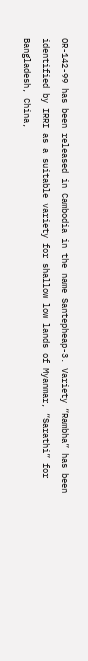OR-142-99 has been released in Cambodia in the name Santepheap-3. Variety “Rambha” has been identified by IRRI as a suitable variety for shallow low lands of Myanmar, “Sarathi” for Bangladesh, China,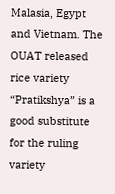Malasia, Egypt and Vietnam. The OUAT released rice variety “Pratikshya” is a good substitute for the ruling variety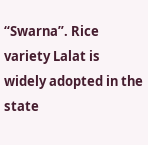“Swarna”. Rice variety Lalat is widely adopted in the state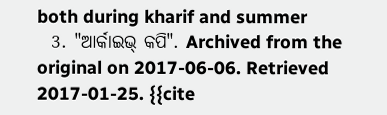both during kharif and summer
  3. "ଆର୍କାଇଭ୍ କପି". Archived from the original on 2017-06-06. Retrieved 2017-01-25. {{cite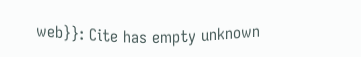web}}: Cite has empty unknown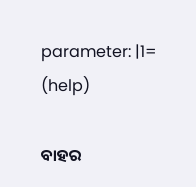parameter: |1= (help)

ବାହର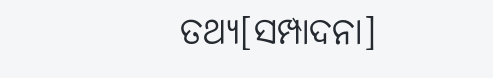ତଥ୍ୟ[ସମ୍ପାଦନା]